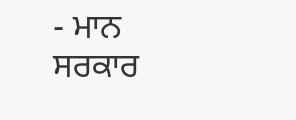- ਮਾਨ ਸਰਕਾਰ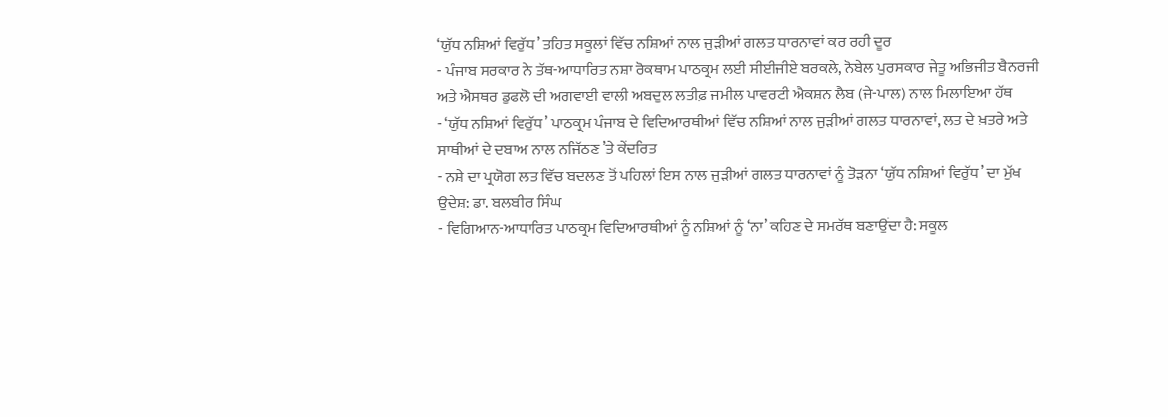‘ਯੁੱਧ ਨਸ਼ਿਆਂ ਵਿਰੁੱਧ’ ਤਹਿਤ ਸਕੂਲਾਂ ਵਿੱਚ ਨਸ਼ਿਆਂ ਨਾਲ ਜੁੜੀਆਂ ਗਲਤ ਧਾਰਨਾਵਾਂ ਕਰ ਰਹੀ ਦੂਰ
- ਪੰਜਾਬ ਸਰਕਾਰ ਨੇ ਤੱਥ-ਆਧਾਰਿਤ ਨਸ਼ਾ ਰੋਕਥਾਮ ਪਾਠਕ੍ਰਮ ਲਈ ਸੀਈਜੀਏ ਬਰਕਲੇ, ਨੋਬੇਲ ਪੁਰਸਕਾਰ ਜੇਤੂ ਅਭਿਜੀਤ ਬੈਨਰਜੀ ਅਤੇ ਐਸਥਰ ਡੁਫਲੋ ਦੀ ਅਗਵਾਈ ਵਾਲੀ ਅਬਦੁਲ ਲਤੀਫ਼ ਜਮੀਲ ਪਾਵਰਟੀ ਐਕਸ਼ਨ ਲੈਬ (ਜੇ-ਪਾਲ) ਨਾਲ ਮਿਲਾਇਆ ਹੱਥ
- ‘ਯੁੱਧ ਨਸ਼ਿਆਂ ਵਿਰੁੱਧ’ ਪਾਠਕ੍ਰਮ ਪੰਜਾਬ ਦੇ ਵਿਦਿਆਰਥੀਆਂ ਵਿੱਚ ਨਸ਼ਿਆਂ ਨਾਲ ਜੁੜੀਆਂ ਗਲਤ ਧਾਰਨਾਵਾਂ, ਲਤ ਦੇ ਖ਼ਤਰੇ ਅਤੇ ਸਾਥੀਆਂ ਦੇ ਦਬਾਅ ਨਾਲ ਨਜਿੱਠਣ ’ਤੇ ਕੇਂਦਰਿਤ
- ਨਸ਼ੇ ਦਾ ਪ੍ਰਯੋਗ ਲਤ ਵਿੱਚ ਬਦਲਣ ਤੋਂ ਪਹਿਲਾਂ ਇਸ ਨਾਲ ਜੁੜੀਆਂ ਗਲਤ ਧਾਰਨਾਵਾਂ ਨੂੰ ਤੋੜਨਾ ‘ਯੁੱਧ ਨਸ਼ਿਆਂ ਵਿਰੁੱਧ’ ਦਾ ਮੁੱਖ ਉਦੇਸ਼: ਡਾ. ਬਲਬੀਰ ਸਿੰਘ
- ਵਿਗਿਆਨ-ਆਧਾਰਿਤ ਪਾਠਕ੍ਰਮ ਵਿਦਿਆਰਥੀਆਂ ਨੂੰ ਨਸ਼ਿਆਂ ਨੂੰ ‘ਨਾ’ ਕਹਿਣ ਦੇ ਸਮਰੱਥ ਬਣਾਉਂਦਾ ਹੈ: ਸਕੂਲ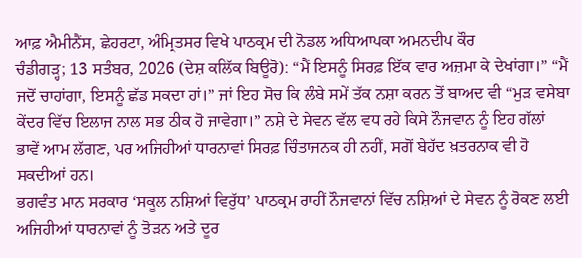ਆਫ਼ ਐਮੀਨੈਂਸ, ਛੇਹਰਟਾ, ਅੰਮ੍ਰਿਤਸਰ ਵਿਖੇ ਪਾਠਕ੍ਰਮ ਦੀ ਨੋਡਲ ਅਧਿਆਪਕਾ ਅਮਨਦੀਪ ਕੌਰ
ਚੰਡੀਗੜ੍ਹ; 13 ਸਤੰਬਰ, 2026 (ਦੇਸ਼ ਕਲਿੱਕ ਬਿਊਰੋ): “ਮੈਂ ਇਸਨੂੰ ਸਿਰਫ਼ ਇੱਕ ਵਾਰ ਅਜ਼ਮਾ ਕੇ ਦੇਖਾਂਗਾ।” “ਮੈਂ ਜਦੋਂ ਚਾਹਾਂਗਾ, ਇਸਨੂੰ ਛੱਡ ਸਕਦਾ ਹਾਂ।” ਜਾਂ ਇਹ ਸੋਚ ਕਿ ਲੰਬੇ ਸਮੇਂ ਤੱਕ ਨਸ਼ਾ ਕਰਨ ਤੋਂ ਬਾਅਦ ਵੀ “ਮੁੜ ਵਸੇਬਾ ਕੇਂਦਰ ਵਿੱਚ ਇਲਾਜ ਨਾਲ ਸਭ ਠੀਕ ਹੋ ਜਾਵੇਗਾ।” ਨਸ਼ੇ ਦੇ ਸੇਵਨ ਵੱਲ ਵਧ ਰਹੇ ਕਿਸੇ ਨੌਜਵਾਨ ਨੂੰ ਇਹ ਗੱਲਾਂ ਭਾਵੇਂ ਆਮ ਲੱਗਣ, ਪਰ ਅਜਿਹੀਆਂ ਧਾਰਨਾਵਾਂ ਸਿਰਫ਼ ਚਿੰਤਾਜਨਕ ਹੀ ਨਹੀਂ, ਸਗੋਂ ਬੇਹੱਦ ਖ਼ਤਰਨਾਕ ਵੀ ਹੋ ਸਕਦੀਆਂ ਹਨ।
ਭਗਵੰਤ ਮਾਨ ਸਰਕਾਰ ‘ਸਕੂਲ ਨਸ਼ਿਆਂ ਵਿਰੁੱਧ’ ਪਾਠਕ੍ਰਮ ਰਾਹੀਂ ਨੌਜਵਾਨਾਂ ਵਿੱਚ ਨਸ਼ਿਆਂ ਦੇ ਸੇਵਨ ਨੂੰ ਰੋਕਣ ਲਈ ਅਜਿਹੀਆਂ ਧਾਰਨਾਵਾਂ ਨੂੰ ਤੋੜਨ ਅਤੇ ਦੂਰ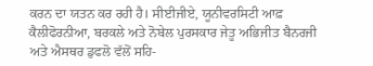ਕਰਨ ਦਾ ਯਤਨ ਕਰ ਰਹੀ ਹੈ। ਸੀਈਜੀਏ, ਯੂਨੀਵਰਸਿਟੀ ਆਫ਼ ਕੈਲੀਫੋਰਨੀਆ, ਬਰਕਲੇ ਅਤੇ ਨੋਬੇਲ ਪੁਰਸਕਾਰ ਜੇਤੂ ਅਭਿਜੀਤ ਬੈਨਰਜੀ ਅਤੇ ਐਸਥਰ ਡੁਫਲੋ ਵੱਲੋਂ ਸਹਿ-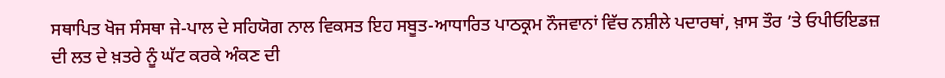ਸਥਾਪਿਤ ਖੋਜ ਸੰਸਥਾ ਜੇ-ਪਾਲ ਦੇ ਸਹਿਯੋਗ ਨਾਲ ਵਿਕਸਤ ਇਹ ਸਬੂਤ-ਆਧਾਰਿਤ ਪਾਠਕ੍ਰਮ ਨੌਜਵਾਨਾਂ ਵਿੱਚ ਨਸ਼ੀਲੇ ਪਦਾਰਥਾਂ, ਖ਼ਾਸ ਤੌਰ ’ਤੇ ਓਪੀਓਇਡਜ਼ ਦੀ ਲਤ ਦੇ ਖ਼ਤਰੇ ਨੂੰ ਘੱਟ ਕਰਕੇ ਅੰਕਣ ਦੀ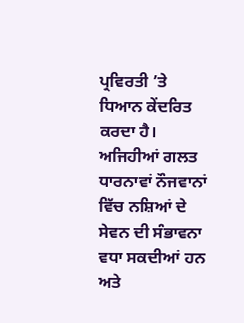ਪ੍ਰਵਿਰਤੀ ’ਤੇ ਧਿਆਨ ਕੇਂਦਰਿਤ ਕਰਦਾ ਹੈ। ਅਜਿਹੀਆਂ ਗਲਤ ਧਾਰਨਾਵਾਂ ਨੌਜਵਾਨਾਂ ਵਿੱਚ ਨਸ਼ਿਆਂ ਦੇ ਸੇਵਨ ਦੀ ਸੰਭਾਵਨਾ ਵਧਾ ਸਕਦੀਆਂ ਹਨ ਅਤੇ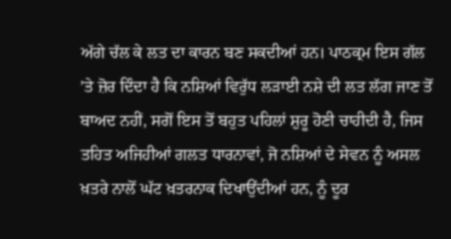ਅੱਗੇ ਚੱਲ ਕੇ ਲਤ ਦਾ ਕਾਰਨ ਬਣ ਸਕਦੀਆਂ ਹਨ। ਪਾਠਕ੍ਰਮ ਇਸ ਗੱਲ ’ਤੇ ਜ਼ੋਰ ਦਿੰਦਾ ਹੈ ਕਿ ਨਸ਼ਿਆਂ ਵਿਰੁੱਧ ਲੜਾਈ ਨਸ਼ੇ ਦੀ ਲਤ ਲੱਗ ਜਾਣ ਤੋਂ ਬਾਅਦ ਨਹੀਂ, ਸਗੋਂ ਇਸ ਤੋਂ ਬਹੁਤ ਪਹਿਲਾਂ ਸ਼ੁਰੂ ਹੋਣੀ ਚਾਹੀਦੀ ਹੈ, ਜਿਸ ਤਹਿਤ ਅਜਿਹੀਆਂ ਗਲਤ ਧਾਰਨਾਵਾਂ, ਜੋ ਨਸ਼ਿਆਂ ਦੇ ਸੇਵਨ ਨੂੰ ਅਸਲ ਖ਼ਤਰੇ ਨਾਲੋਂ ਘੱਟ ਖ਼ਤਰਨਾਕ ਦਿਖਾਉਂਦੀਆਂ ਹਨ, ਨੂੰ ਦੂਰ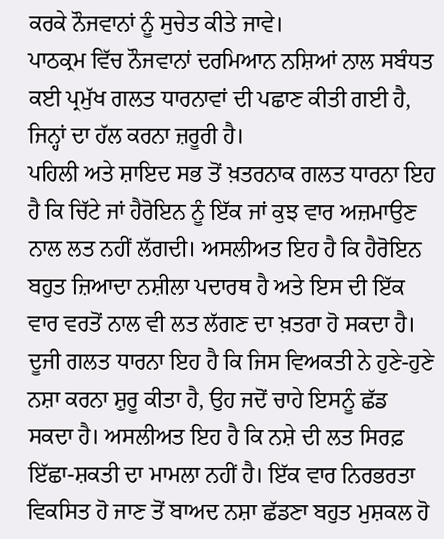ਕਰਕੇ ਨੌਜਵਾਨਾਂ ਨੂੰ ਸੁਚੇਤ ਕੀਤੇ ਜਾਵੇ।
ਪਾਠਕ੍ਰਮ ਵਿੱਚ ਨੌਜਵਾਨਾਂ ਦਰਮਿਆਨ ਨਸ਼ਿਆਂ ਨਾਲ ਸਬੰਧਤ ਕਈ ਪ੍ਰਮੁੱਖ ਗਲਤ ਧਾਰਨਾਵਾਂ ਦੀ ਪਛਾਣ ਕੀਤੀ ਗਈ ਹੈ, ਜਿਨ੍ਹਾਂ ਦਾ ਹੱਲ ਕਰਨਾ ਜ਼ਰੂਰੀ ਹੈ।
ਪਹਿਲੀ ਅਤੇ ਸ਼ਾਇਦ ਸਭ ਤੋਂ ਖ਼ਤਰਨਾਕ ਗਲਤ ਧਾਰਨਾ ਇਹ ਹੈ ਕਿ ਚਿੱਟੇ ਜਾਂ ਹੈਰੋਇਨ ਨੂੰ ਇੱਕ ਜਾਂ ਕੁਝ ਵਾਰ ਅਜ਼ਮਾਉਣ ਨਾਲ ਲਤ ਨਹੀਂ ਲੱਗਦੀ। ਅਸਲੀਅਤ ਇਹ ਹੈ ਕਿ ਹੈਰੋਇਨ ਬਹੁਤ ਜ਼ਿਆਦਾ ਨਸ਼ੀਲਾ ਪਦਾਰਥ ਹੈ ਅਤੇ ਇਸ ਦੀ ਇੱਕ ਵਾਰ ਵਰਤੋਂ ਨਾਲ ਵੀ ਲਤ ਲੱਗਣ ਦਾ ਖ਼ਤਰਾ ਹੋ ਸਕਦਾ ਹੈ।
ਦੂਜੀ ਗਲਤ ਧਾਰਨਾ ਇਹ ਹੈ ਕਿ ਜਿਸ ਵਿਅਕਤੀ ਨੇ ਹੁਣੇ-ਹੁਣੇ ਨਸ਼ਾ ਕਰਨਾ ਸ਼ੁਰੂ ਕੀਤਾ ਹੈ, ਉਹ ਜਦੋਂ ਚਾਹੇ ਇਸਨੂੰ ਛੱਡ ਸਕਦਾ ਹੈ। ਅਸਲੀਅਤ ਇਹ ਹੈ ਕਿ ਨਸ਼ੇ ਦੀ ਲਤ ਸਿਰਫ਼ ਇੱਛਾ-ਸ਼ਕਤੀ ਦਾ ਮਾਮਲਾ ਨਹੀਂ ਹੈ। ਇੱਕ ਵਾਰ ਨਿਰਭਰਤਾ ਵਿਕਸਿਤ ਹੋ ਜਾਣ ਤੋਂ ਬਾਅਦ ਨਸ਼ਾ ਛੱਡਣਾ ਬਹੁਤ ਮੁਸ਼ਕਲ ਹੋ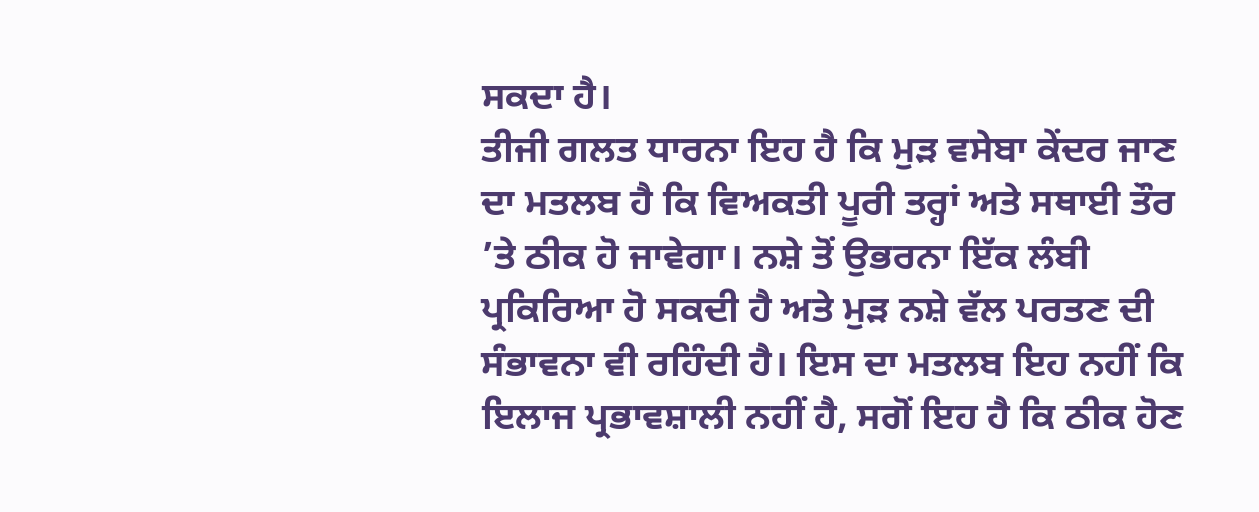ਸਕਦਾ ਹੈ।
ਤੀਜੀ ਗਲਤ ਧਾਰਨਾ ਇਹ ਹੈ ਕਿ ਮੁੜ ਵਸੇਬਾ ਕੇਂਦਰ ਜਾਣ ਦਾ ਮਤਲਬ ਹੈ ਕਿ ਵਿਅਕਤੀ ਪੂਰੀ ਤਰ੍ਹਾਂ ਅਤੇ ਸਥਾਈ ਤੌਰ ’ਤੇ ਠੀਕ ਹੋ ਜਾਵੇਗਾ। ਨਸ਼ੇ ਤੋਂ ਉਭਰਨਾ ਇੱਕ ਲੰਬੀ ਪ੍ਰਕਿਰਿਆ ਹੋ ਸਕਦੀ ਹੈ ਅਤੇ ਮੁੜ ਨਸ਼ੇ ਵੱਲ ਪਰਤਣ ਦੀ ਸੰਭਾਵਨਾ ਵੀ ਰਹਿੰਦੀ ਹੈ। ਇਸ ਦਾ ਮਤਲਬ ਇਹ ਨਹੀਂ ਕਿ ਇਲਾਜ ਪ੍ਰਭਾਵਸ਼ਾਲੀ ਨਹੀਂ ਹੈ, ਸਗੋਂ ਇਹ ਹੈ ਕਿ ਠੀਕ ਹੋਣ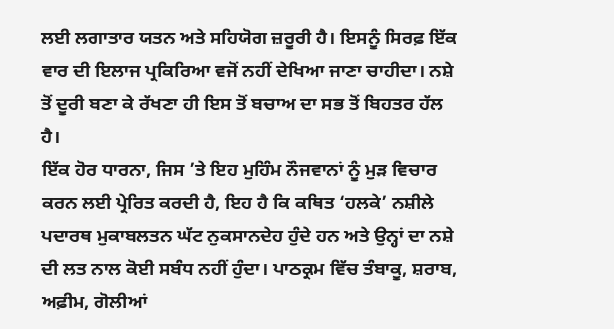ਲਈ ਲਗਾਤਾਰ ਯਤਨ ਅਤੇ ਸਹਿਯੋਗ ਜ਼ਰੂਰੀ ਹੈ। ਇਸਨੂੰ ਸਿਰਫ਼ ਇੱਕ ਵਾਰ ਦੀ ਇਲਾਜ ਪ੍ਰਕਿਰਿਆ ਵਜੋਂ ਨਹੀਂ ਦੇਖਿਆ ਜਾਣਾ ਚਾਹੀਦਾ। ਨਸ਼ੇ ਤੋਂ ਦੂਰੀ ਬਣਾ ਕੇ ਰੱਖਣਾ ਹੀ ਇਸ ਤੋਂ ਬਚਾਅ ਦਾ ਸਭ ਤੋਂ ਬਿਹਤਰ ਹੱਲ ਹੈ।
ਇੱਕ ਹੋਰ ਧਾਰਨਾ, ਜਿਸ ’ਤੇ ਇਹ ਮੁਹਿੰਮ ਨੌਜਵਾਨਾਂ ਨੂੰ ਮੁੜ ਵਿਚਾਰ ਕਰਨ ਲਈ ਪ੍ਰੇਰਿਤ ਕਰਦੀ ਹੈ, ਇਹ ਹੈ ਕਿ ਕਥਿਤ ‘ਹਲਕੇ’ ਨਸ਼ੀਲੇ ਪਦਾਰਥ ਮੁਕਾਬਲਤਨ ਘੱਟ ਨੁਕਸਾਨਦੇਹ ਹੁੰਦੇ ਹਨ ਅਤੇ ਉਨ੍ਹਾਂ ਦਾ ਨਸ਼ੇ ਦੀ ਲਤ ਨਾਲ ਕੋਈ ਸਬੰਧ ਨਹੀਂ ਹੁੰਦਾ। ਪਾਠਕ੍ਰਮ ਵਿੱਚ ਤੰਬਾਕੂ, ਸ਼ਰਾਬ, ਅਫ਼ੀਮ, ਗੋਲੀਆਂ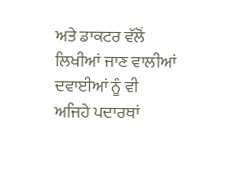ਅਤੇ ਡਾਕਟਰ ਵੱਲੋਂ ਲਿਖੀਆਂ ਜਾਣ ਵਾਲੀਆਂ ਦਵਾਈਆਂ ਨੂੰ ਵੀ ਅਜਿਹੇ ਪਦਾਰਥਾਂ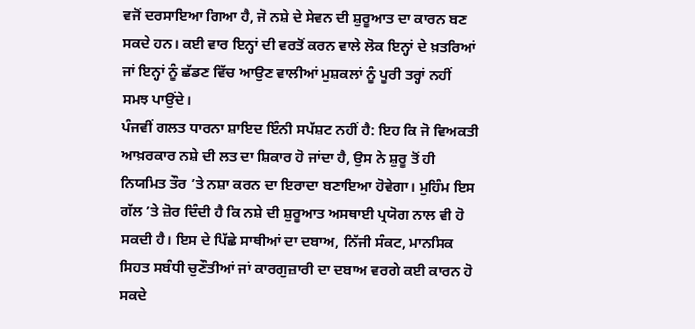ਵਜੋਂ ਦਰਸਾਇਆ ਗਿਆ ਹੈ, ਜੋ ਨਸ਼ੇ ਦੇ ਸੇਵਨ ਦੀ ਸ਼ੁਰੂਆਤ ਦਾ ਕਾਰਨ ਬਣ ਸਕਦੇ ਹਨ। ਕਈ ਵਾਰ ਇਨ੍ਹਾਂ ਦੀ ਵਰਤੋਂ ਕਰਨ ਵਾਲੇ ਲੋਕ ਇਨ੍ਹਾਂ ਦੇ ਖ਼ਤਰਿਆਂ ਜਾਂ ਇਨ੍ਹਾਂ ਨੂੰ ਛੱਡਣ ਵਿੱਚ ਆਉਣ ਵਾਲੀਆਂ ਮੁਸ਼ਕਲਾਂ ਨੂੰ ਪੂਰੀ ਤਰ੍ਹਾਂ ਨਹੀਂ ਸਮਝ ਪਾਉਂਦੇ।
ਪੰਜਵੀਂ ਗਲਤ ਧਾਰਨਾ ਸ਼ਾਇਦ ਇੰਨੀ ਸਪੱਸ਼ਟ ਨਹੀਂ ਹੈ: ਇਹ ਕਿ ਜੋ ਵਿਅਕਤੀ ਆਖ਼ਰਕਾਰ ਨਸ਼ੇ ਦੀ ਲਤ ਦਾ ਸ਼ਿਕਾਰ ਹੋ ਜਾਂਦਾ ਹੈ, ਉਸ ਨੇ ਸ਼ੁਰੂ ਤੋਂ ਹੀ ਨਿਯਮਿਤ ਤੌਰ ’ਤੇ ਨਸ਼ਾ ਕਰਨ ਦਾ ਇਰਾਦਾ ਬਣਾਇਆ ਹੋਵੇਗਾ। ਮੁਹਿੰਮ ਇਸ ਗੱਲ ’ਤੇ ਜ਼ੋਰ ਦਿੰਦੀ ਹੈ ਕਿ ਨਸ਼ੇ ਦੀ ਸ਼ੁਰੂਆਤ ਅਸਥਾਈ ਪ੍ਰਯੋਗ ਨਾਲ ਵੀ ਹੋ ਸਕਦੀ ਹੈ। ਇਸ ਦੇ ਪਿੱਛੇ ਸਾਥੀਆਂ ਦਾ ਦਬਾਅ, ਨਿੱਜੀ ਸੰਕਟ, ਮਾਨਸਿਕ ਸਿਹਤ ਸਬੰਧੀ ਚੁਣੌਤੀਆਂ ਜਾਂ ਕਾਰਗੁਜ਼ਾਰੀ ਦਾ ਦਬਾਅ ਵਰਗੇ ਕਈ ਕਾਰਨ ਹੋ ਸਕਦੇ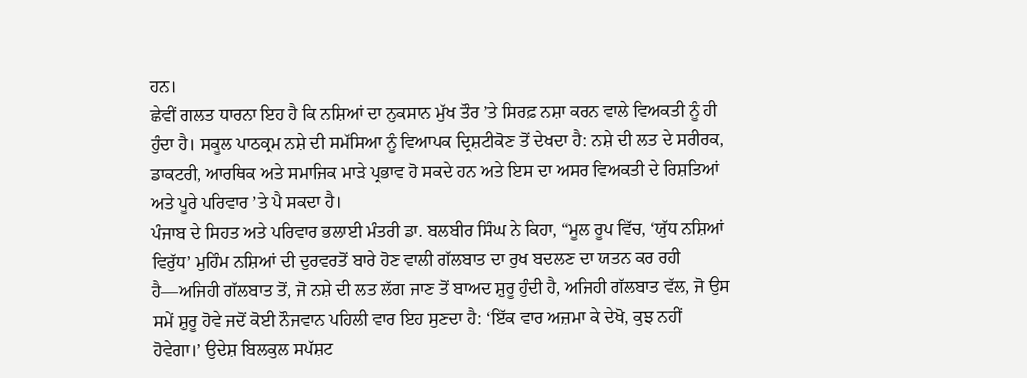ਹਨ।
ਛੇਵੀਂ ਗਲਤ ਧਾਰਨਾ ਇਹ ਹੈ ਕਿ ਨਸ਼ਿਆਂ ਦਾ ਨੁਕਸਾਨ ਮੁੱਖ ਤੌਰ ’ਤੇ ਸਿਰਫ਼ ਨਸ਼ਾ ਕਰਨ ਵਾਲੇ ਵਿਅਕਤੀ ਨੂੰ ਹੀ ਹੁੰਦਾ ਹੈ। ਸਕੂਲ ਪਾਠਕ੍ਰਮ ਨਸ਼ੇ ਦੀ ਸਮੱਸਿਆ ਨੂੰ ਵਿਆਪਕ ਦ੍ਰਿਸ਼ਟੀਕੋਣ ਤੋਂ ਦੇਖਦਾ ਹੈ: ਨਸ਼ੇ ਦੀ ਲਤ ਦੇ ਸਰੀਰਕ, ਡਾਕਟਰੀ, ਆਰਥਿਕ ਅਤੇ ਸਮਾਜਿਕ ਮਾੜੇ ਪ੍ਰਭਾਵ ਹੋ ਸਕਦੇ ਹਨ ਅਤੇ ਇਸ ਦਾ ਅਸਰ ਵਿਅਕਤੀ ਦੇ ਰਿਸ਼ਤਿਆਂ ਅਤੇ ਪੂਰੇ ਪਰਿਵਾਰ ’ਤੇ ਪੈ ਸਕਦਾ ਹੈ।
ਪੰਜਾਬ ਦੇ ਸਿਹਤ ਅਤੇ ਪਰਿਵਾਰ ਭਲਾਈ ਮੰਤਰੀ ਡਾ. ਬਲਬੀਰ ਸਿੰਘ ਨੇ ਕਿਹਾ, “ਮੂਲ ਰੂਪ ਵਿੱਚ, ‘ਯੁੱਧ ਨਸ਼ਿਆਂ ਵਿਰੁੱਧ’ ਮੁਹਿੰਮ ਨਸ਼ਿਆਂ ਦੀ ਦੁਰਵਰਤੋਂ ਬਾਰੇ ਹੋਣ ਵਾਲੀ ਗੱਲਬਾਤ ਦਾ ਰੁਖ ਬਦਲਣ ਦਾ ਯਤਨ ਕਰ ਰਹੀ ਹੈ—ਅਜਿਹੀ ਗੱਲਬਾਤ ਤੋਂ, ਜੋ ਨਸ਼ੇ ਦੀ ਲਤ ਲੱਗ ਜਾਣ ਤੋਂ ਬਾਅਦ ਸ਼ੁਰੂ ਹੁੰਦੀ ਹੈ, ਅਜਿਹੀ ਗੱਲਬਾਤ ਵੱਲ, ਜੋ ਉਸ ਸਮੇਂ ਸ਼ੁਰੂ ਹੋਵੇ ਜਦੋਂ ਕੋਈ ਨੌਜਵਾਨ ਪਹਿਲੀ ਵਾਰ ਇਹ ਸੁਣਦਾ ਹੈ: ‘ਇੱਕ ਵਾਰ ਅਜ਼ਮਾ ਕੇ ਦੇਖੋ, ਕੁਝ ਨਹੀਂ ਹੋਵੇਗਾ।’ ਉਦੇਸ਼ ਬਿਲਕੁਲ ਸਪੱਸ਼ਟ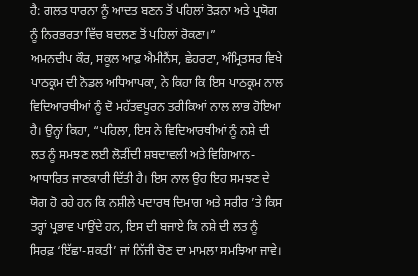ਹੈ: ਗਲਤ ਧਾਰਨਾ ਨੂੰ ਆਦਤ ਬਣਨ ਤੋਂ ਪਹਿਲਾਂ ਤੋੜਨਾ ਅਤੇ ਪ੍ਰਯੋਗ ਨੂੰ ਨਿਰਭਰਤਾ ਵਿੱਚ ਬਦਲਣ ਤੋਂ ਪਹਿਲਾਂ ਰੋਕਣਾ।”
ਅਮਨਦੀਪ ਕੌਰ, ਸਕੂਲ ਆਫ਼ ਐਮੀਨੈਂਸ, ਛੇਹਰਟਾ, ਅੰਮ੍ਰਿਤਸਰ ਵਿਖੇ ਪਾਠਕ੍ਰਮ ਦੀ ਨੋਡਲ ਅਧਿਆਪਕਾ, ਨੇ ਕਿਹਾ ਕਿ ਇਸ ਪਾਠਕ੍ਰਮ ਨਾਲ ਵਿਦਿਆਰਥੀਆਂ ਨੂੰ ਦੋ ਮਹੱਤਵਪੂਰਨ ਤਰੀਕਿਆਂ ਨਾਲ ਲਾਭ ਹੋਇਆ ਹੈ। ਉਨ੍ਹਾਂ ਕਿਹਾ, “ਪਹਿਲਾ, ਇਸ ਨੇ ਵਿਦਿਆਰਥੀਆਂ ਨੂੰ ਨਸ਼ੇ ਦੀ ਲਤ ਨੂੰ ਸਮਝਣ ਲਈ ਲੋੜੀਂਦੀ ਸ਼ਬਦਾਵਲੀ ਅਤੇ ਵਿਗਿਆਨ-ਆਧਾਰਿਤ ਜਾਣਕਾਰੀ ਦਿੱਤੀ ਹੈ। ਇਸ ਨਾਲ ਉਹ ਇਹ ਸਮਝਣ ਦੇ ਯੋਗ ਹੋ ਰਹੇ ਹਨ ਕਿ ਨਸ਼ੀਲੇ ਪਦਾਰਥ ਦਿਮਾਗ ਅਤੇ ਸਰੀਰ ’ਤੇ ਕਿਸ ਤਰ੍ਹਾਂ ਪ੍ਰਭਾਵ ਪਾਉਂਦੇ ਹਨ, ਇਸ ਦੀ ਬਜਾਏ ਕਿ ਨਸ਼ੇ ਦੀ ਲਤ ਨੂੰ ਸਿਰਫ਼ ‘ਇੱਛਾ-ਸ਼ਕਤੀ’ ਜਾਂ ਨਿੱਜੀ ਚੋਣ ਦਾ ਮਾਮਲਾ ਸਮਝਿਆ ਜਾਵੇ।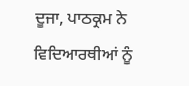ਦੂਜਾ, ਪਾਠਕ੍ਰਮ ਨੇ ਵਿਦਿਆਰਥੀਆਂ ਨੂੰ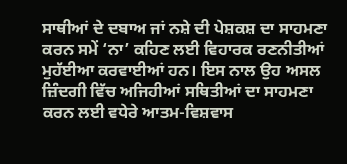ਸਾਥੀਆਂ ਦੇ ਦਬਾਅ ਜਾਂ ਨਸ਼ੇ ਦੀ ਪੇਸ਼ਕਸ਼ ਦਾ ਸਾਹਮਣਾ ਕਰਨ ਸਮੇਂ ‘ਨਾ’ ਕਹਿਣ ਲਈ ਵਿਹਾਰਕ ਰਣਨੀਤੀਆਂ ਮੁਹੱਈਆ ਕਰਵਾਈਆਂ ਹਨ। ਇਸ ਨਾਲ ਉਹ ਅਸਲ ਜ਼ਿੰਦਗੀ ਵਿੱਚ ਅਜਿਹੀਆਂ ਸਥਿਤੀਆਂ ਦਾ ਸਾਹਮਣਾ ਕਰਨ ਲਈ ਵਧੇਰੇ ਆਤਮ-ਵਿਸ਼ਵਾਸ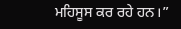ਮਹਿਸੂਸ ਕਰ ਰਹੇ ਹਨ।”